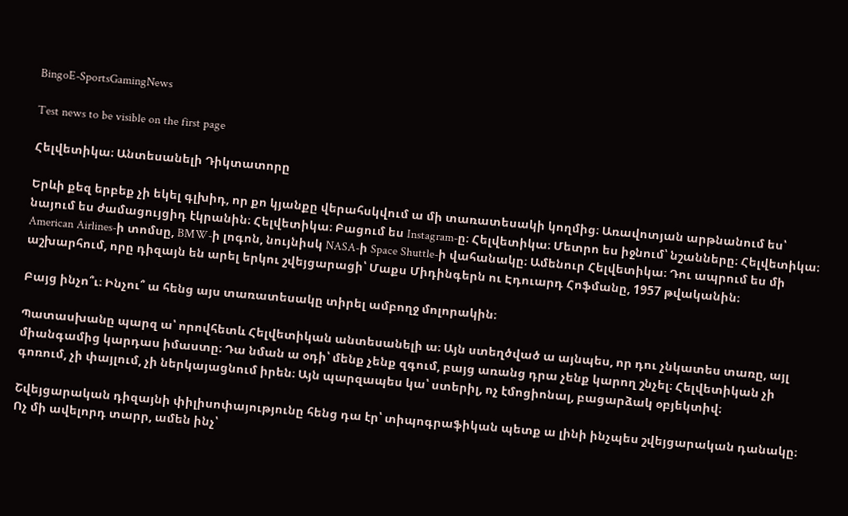BingoE-SportsGamingNews

Test news to be visible on the first page

Հելվետիկա։ Անտեսանելի Դիկտատորը

Երևի քեզ երբեք չի եկել գլխիդ, որ քո կյանքը վերահսկվում ա մի տառատեսակի կողմից։ Առավոտյան արթնանում ես՝ նայում ես ժամացույցիդ էկրանին։ Հելվետիկա։ Բացում ես Instagram-ը։ Հելվետիկա։ Մետրո ես իջնում՝ նշանները։ Հելվետիկա։ American Airlines-ի տոմսը, BMW-ի լոգոն, նույնիսկ NASA-ի Space Shuttle-ի վահանակը։ Ամենուր Հելվետիկա։ Դու ապրում ես մի աշխարհում, որը դիզայն են արել երկու շվեյցարացի՝ Մաքս Միդինգերն ու Էդուարդ Հոֆմանը, 1957 թվականին։

Բայց ինչո՞ւ։ Ինչու՞ ա հենց այս տառատեսակը տիրել ամբողջ մոլորակին։

Պատասխանը պարզ ա՝ որովհետև Հելվետիկան անտեսանելի ա։ Այն ստեղծված ա այնպես, որ դու չնկատես տառը, այլ միանգամից կարդաս իմաստը։ Դա նման ա օդի՝ մենք չենք զգում, բայց առանց դրա չենք կարող շնչել։ Հելվետիկան չի գոռում, չի փայլում, չի ներկայացնում իրեն։ Այն պարզապես կա՝ ստերիլ, ոչ էմոցիոնալ, բացարձակ օբյեկտիվ։

Շվեյցարական դիզայնի փիլիսոփայությունը հենց դա էր՝ տիպոգրաֆիկան պետք ա լինի ինչպես շվեյցարական դանակը։ Ոչ մի ավելորդ տարր, ամեն ինչ՝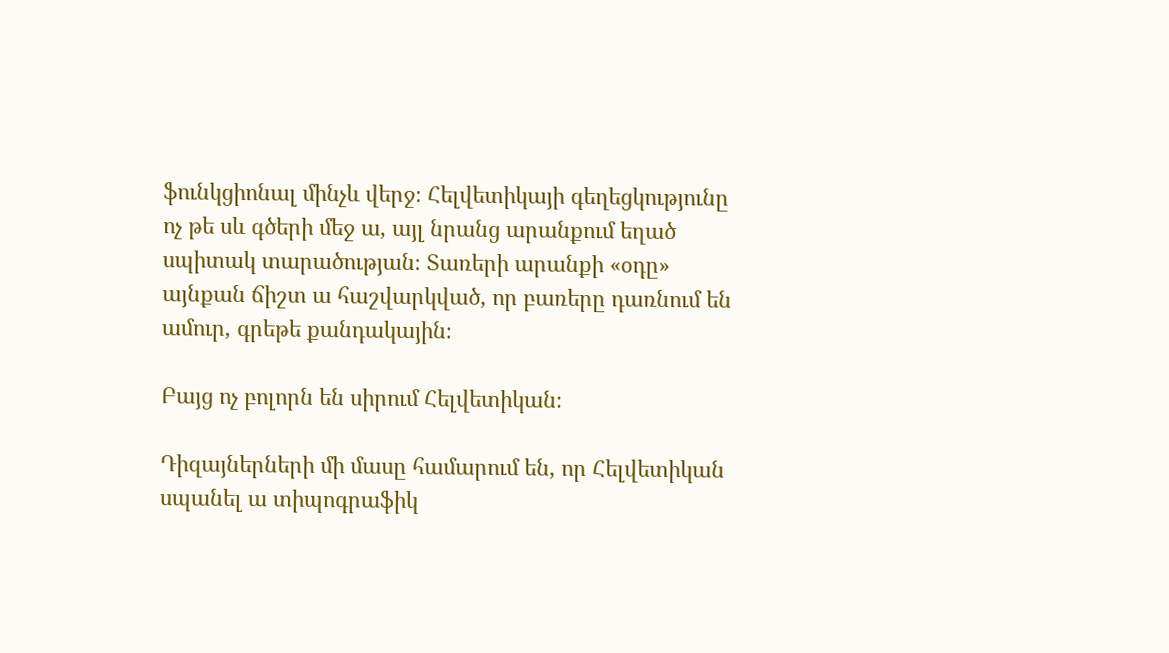ֆունկցիոնալ մինչև վերջ։ Հելվետիկայի գեղեցկությունը ոչ թե սև գծերի մեջ ա, այլ նրանց արանքում եղած սպիտակ տարածության։ Տառերի արանքի «օդը» այնքան ճիշտ ա հաշվարկված, որ բառերը դառնում են ամուր, գրեթե քանդակային։

Բայց ոչ բոլորն են սիրում Հելվետիկան։

Դիզայներների մի մասը համարում են, որ Հելվետիկան սպանել ա տիպոգրաֆիկ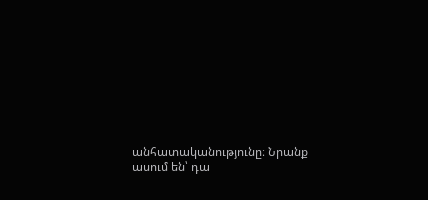անհատականությունը։ Նրանք ասում են՝ դա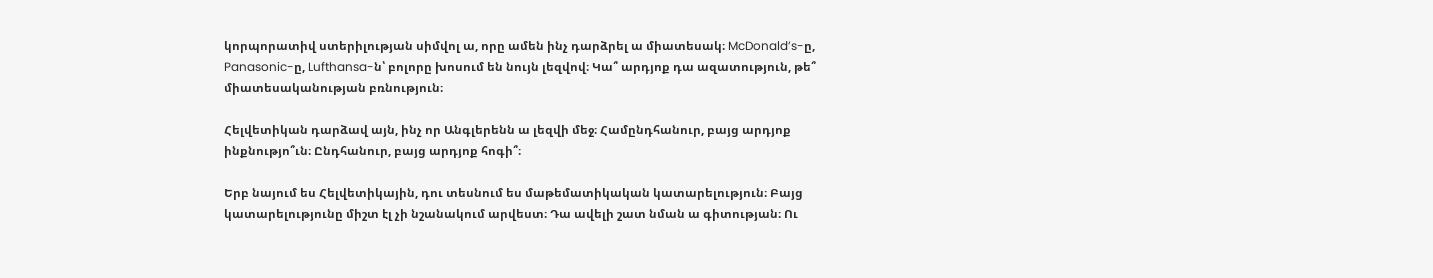կորպորատիվ ստերիլության սիմվոլ ա, որը ամեն ինչ դարձրել ա միատեսակ։ McDonald’s-ը, Panasonic-ը, Lufthansa-ն՝ բոլորը խոսում են նույն լեզվով։ Կա՞ արդյոք դա ազատություն, թե՞ միատեսականության բռնություն։

Հելվետիկան դարձավ այն, ինչ որ Անգլերենն ա լեզվի մեջ։ Համընդհանուր, բայց արդյոք ինքնությո՞ւն։ Ընդհանուր, բայց արդյոք հոգի՞։

Երբ նայում ես Հելվետիկային, դու տեսնում ես մաթեմատիկական կատարելություն։ Բայց կատարելությունը միշտ էլ չի նշանակում արվեստ։ Դա ավելի շատ նման ա գիտության։ Ու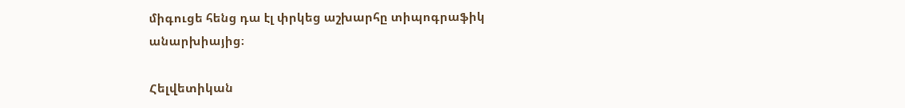միգուցե հենց դա էլ փրկեց աշխարհը տիպոգրաֆիկ անարխիայից։

Հելվետիկան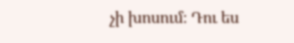չի խոսում։ Դու ես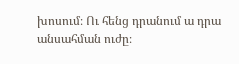խոսում։ Ու հենց դրանում ա դրա անսահման ուժը։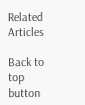Related Articles

Back to top button